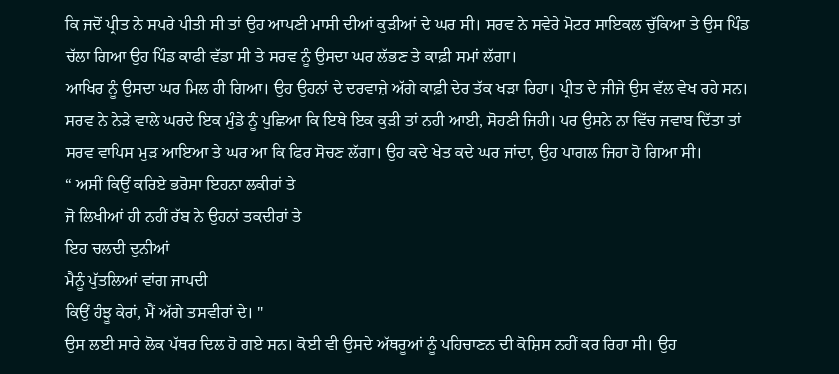ਕਿ ਜਦੋਂ ਪ੍ਰੀਤ ਨੇ ਸਪਰੇ ਪੀਤੀ ਸੀ ਤਾਂ ਉਹ ਆਪਣੀ ਮਾਸੀ ਦੀਆਂ ਕੁੜੀਆਂ ਦੇ ਘਰ ਸੀ। ਸਰਵ ਨੇ ਸਵੇਰੇ ਮੋਟਰ ਸਾਇਕਲ ਚੁੱਕਿਆ ਤੇ ਉਸ ਪਿੰਡ ਚੱਲਾ ਗਿਆ ਉਹ ਪਿੰਡ ਕਾਫੀ ਵੱਡਾ ਸੀ ਤੇ ਸਰਵ ਨੂੰ ਉਸਦਾ ਘਰ ਲੱਭਣ ਤੇ ਕਾਫ਼ੀ ਸਮਾਂ ਲੱਗਾ।
ਆਖਿਰ ਨੂੰ ਉਸਦਾ ਘਰ ਮਿਲ ਹੀ ਗਿਆ। ਉਹ ਉਹਨਾਂ ਦੇ ਦਰਵਾਜ਼ੇ ਅੱਗੇ ਕਾਫ਼ੀ ਦੇਰ ਤੱਕ ਖੜਾ ਰਿਹਾ। ਪ੍ਰੀਤ ਦੇ ਜੀਜੇ ਉਸ ਵੱਲ ਵੇਖ ਰਹੇ ਸਨ। ਸਰਵ ਨੇ ਨੇੜੇ ਵਾਲੇ ਘਰਦੇ ਇਕ ਮੁੰਡੇ ਨੂੰ ਪੁਛਿਆ ਕਿ ਇਥੇ ਇਕ ਕੁੜੀ ਤਾਂ ਨਹੀ ਆਈ, ਸੋਹਣੀ ਜਿਹੀ। ਪਰ ਉਸਨੇ ਨਾ ਵਿੱਚ ਜਵਾਬ ਦਿੱਤਾ ਤਾਂ ਸਰਵ ਵਾਪਿਸ ਮੁੜ ਆਇਆ ਤੇ ਘਰ ਆ ਕਿ ਫਿਰ ਸੋਚਣ ਲੱਗਾ। ਉਹ ਕਦੇ ਖੇਤ ਕਦੇ ਘਰ ਜਾਂਦਾ, ਉਹ ਪਾਗਲ ਜਿਹਾ ਹੋ ਗਿਆ ਸੀ।
“ ਅਸੀਂ ਕਿਉਂ ਕਰਿਏ ਭਰੋਸਾ ਇਹਨਾ ਲਕੀਰਾਂ ਤੇ
ਜੋ ਲਿਖੀਆਂ ਹੀ ਨਹੀਂ ਰੱਬ ਨੇ ਉਹਨਾਂ ਤਕਦੀਰਾਂ ਤੇ
ਇਹ ਚਲਦੀ ਦੁਨੀਆਂ
ਮੈਨੂੰ ਪੁੱਤਲਿਆਂ ਵਾਂਗ ਜਾਪਦੀ
ਕਿਉਂ ਹੰਝੂ ਕੇਰਾਂ, ਮੈਂ ਅੱਗੇ ਤਸਵੀਰਾਂ ਦੇ। "
ਉਸ ਲਈ ਸਾਰੇ ਲੋਕ ਪੱਥਰ ਦਿਲ ਹੋ ਗਏ ਸਨ। ਕੋਈ ਵੀ ਉਸਦੇ ਅੱਥਰੂਆਂ ਨੂੰ ਪਹਿਚਾਣਨ ਦੀ ਕੋਸ਼ਿਸ ਨਹੀਂ ਕਰ ਰਿਹਾ ਸੀ। ਉਹ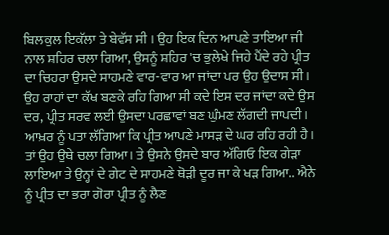ਬਿਲਕੁਲ ਇਕੱਲਾ ਤੇ ਬੇਵੱਸ ਸੀ । ਉਹ ਇਕ ਦਿਨ ਆਪਣੇ ਤਾਇਆ ਜੀ ਨਾਲ ਸ਼ਹਿਰ ਚਲਾ ਗਿਆ, ਉਸਨੂੰ ਸ਼ਹਿਰ 'ਚ ਭੁਲੇਖੇ ਜਿਹੇ ਪੈਂਦੇ ਰਹੇ ਪ੍ਰੀਤ ਦਾ ਚਿਹਰਾ ਉਸਦੇ ਸਾਹਮਣੇ ਵਾਰ-ਵਾਰ ਆ ਜਾਂਦਾ ਪਰ ਉਹ ਉਦਾਸ ਸੀ।
ਉਹ ਰਾਹਾਂ ਦਾ ਕੱਖ ਬਣਕੇ ਰਹਿ ਗਿਆ ਸੀ ਕਦੇ ਇਸ ਦਰ ਜਾਂਦਾ ਕਦੇ ਉਸ ਦਰ, ਪ੍ਰੀਤ ਸਰਵ ਲਈ ਉਸਦਾ ਪਰਛਾਵਾਂ ਬਣ ਘੁੰਮਣ ਲੱਗਦੀ ਜਾਪਦੀ। ਆਖ਼ਰ ਨੂੰ ਪਤਾ ਲੱਗਿਆ ਕਿ ਪ੍ਰੀਤ ਆਪਣੇ ਮਾਸੜ ਦੇ ਘਰ ਰਹਿ ਰਹੀ ਹੈ। ਤਾਂ ਉਹ ਉਥੇ ਚਲਾ ਗਿਆ। ਤੇ ਉਸਨੇ ਉਸਦੇ ਬਾਰ ਅੱਗਿਓ ਇਕ ਗੇੜਾ ਲਾਇਆ ਤੇ ਉਨ੍ਹਾਂ ਦੇ ਗੇਟ ਦੇ ਸਾਹਮਣੇ ਥੋੜੀ ਦੂਰ ਜਾ ਕੇ ਖੜ ਗਿਆ.. ਐਨੇ ਨੂੰ ਪ੍ਰੀਤ ਦਾ ਭਰਾ ਗੋਰਾ ਪ੍ਰੀਤ ਨੂੰ ਲੈਣ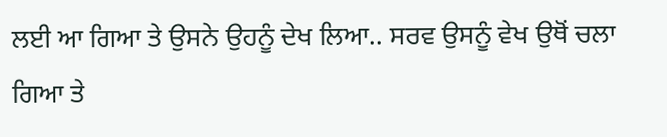ਲਈ ਆ ਗਿਆ ਤੇ ਉਸਨੇ ਉਹਨੂੰ ਦੇਖ ਲਿਆ.. ਸਰਵ ਉਸਨੂੰ ਵੇਖ ਉਥੋਂ ਚਲਾ ਗਿਆ ਤੇ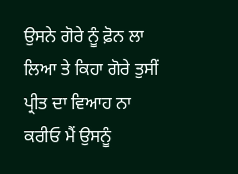ਉਸਨੇ ਗੋਰੇ ਨੂੰ ਫ਼ੋਨ ਲਾ ਲਿਆ ਤੇ ਕਿਹਾ ਗੋਰੇ ਤੁਸੀਂ ਪ੍ਰੀਤ ਦਾ ਵਿਆਹ ਨਾ ਕਰੀਓ ਮੈਂ ਉਸਨੂੰ